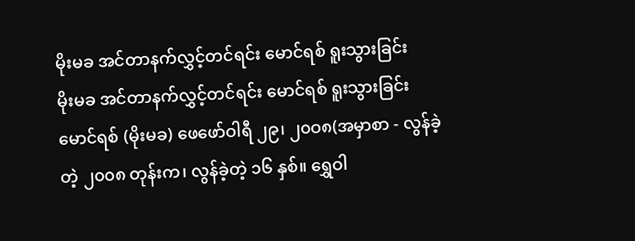မိုးမခ အင်တာနက်လွှင့်တင်ရင်း မောင်ရစ် ရူးသွားခြင်း
မိုးမခ အင်တာနက်လွှင့်တင်ရင်း မောင်ရစ် ရူးသွားခြင်း
မောင်ရစ် (မိုးမခ) ဖေဖော်ဝါရီ ၂၉၊ ၂၀ဝ၈(အမှာစာ - လွန်ခဲ့တဲ့ ၂၀၀၈ တုန်းက၊ လွန်ခဲ့တဲ့ ၁၆ နှစ်။ ရွှေဝါ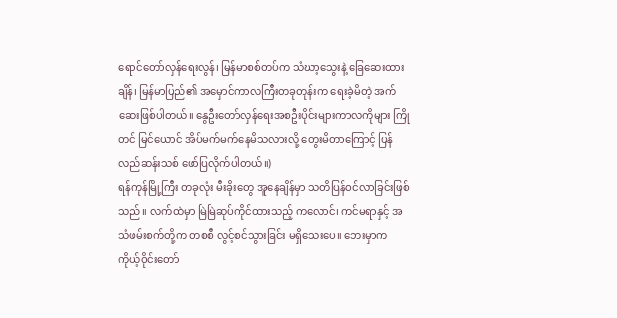ရောင်တော်လှန်ရေးလွန်၊ မြန်မာစစ်တပ်က သံဃာ့သွေးနဲ့ ခြေဆေးထားချိန်၊ မြန်မာပြည်၏ အမှောင်ကာလကြီးတခုတုန်းက ရေးခဲ့မိတဲ့ အက်ဆေးဖြစ်ပါတယ်။ နွေဦးတော်လှန်ရေးအစဦးပိုင်းများကာလကိုများ ကြိုတင် မြင်ယောင် အိပ်မက်မက်နေမိသလားလို့ တွေးမိတာကြောင့် ပြန်လည်ဆန်းသစ် ဖော်ပြလိုက်ပါတယ်။)
ရန်ကုန်မြို့ကြီး တခုလုံး မီးခိုးတွေ အူနေချိန်မှာ သတိပြန်ဝင်လာခြင်းဖြစ်သည်။ လက်ထဲမှာ မြဲမြဲဆုပ်ကိုင်ထားသည့် ကလောင်၊ ကင်မရာနှင့် အသံဖမ်းစက်တို့က တစစီ လွင့်စင်သွားခြင်း မရှိသေးပေ။ ဘေးမှာက ကိုယ့်ဝိုင်းတော်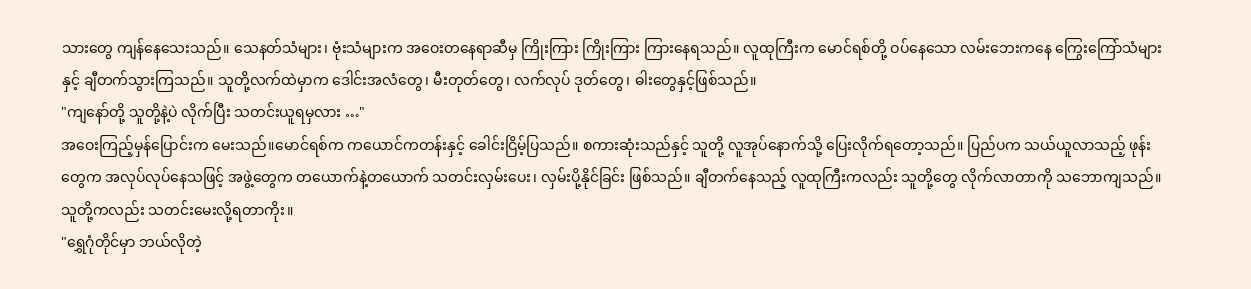သားတွေ ကျန်နေသေးသည်။ သေနတ်သံများ၊ ဗုံးသံများက အဝေးတနေရာဆီမှ ကြိုးကြား ကြိုးကြား ကြားနေရသည်။ လူထုကြီးက မောင်ရစ်တို့ ဝပ်နေသော လမ်းဘေးကနေ ကြွေးကြော်သံများနှင့် ချီတက်သွားကြသည်။ သူတို့လက်ထဲမှာက ဒေါင်းအလံတွေ၊ မီးတုတ်တွေ၊ လက်လုပ် ဒုတ်တွေ၊ ဓါးတွေနှင့်ဖြစ်သည်။
"ကျနော်တို့ သူတို့နဲ့ပဲ လိုက်ပြီး သတင်းယူရမှလား …"
အဝေးကြည့်မှန်ပြောင်းက မေးသည်။မောင်ရစ်က ကယောင်ကတန်းနှင့် ခေါင်းငြိမ့်ပြသည်။ စကားဆုံးသည်နှင့် သူတို့ လူအုပ်နောက်သို့ ပြေးလိုက်ရတော့သည်။ ပြည်ပက သယ်ယူလာသည့် ဖုန်းတွေက အလုပ်လုပ်နေသဖြင့် အဖွဲ့တွေက တယောက်နဲ့တယောက် သတင်းလှမ်းပေး၊ လှမ်းပို့နိုင်ခြင်း ဖြစ်သည်။ ချီတက်နေသည့် လူထုကြီးကလည်း သူတို့တွေ လိုက်လာတာကို သဘောကျသည်။ သူတို့ကလည်း သတင်းမေးလို့ရတာကိုး။
"ရွှေဂုံတိုင်မှာ ဘယ်လိုတဲ့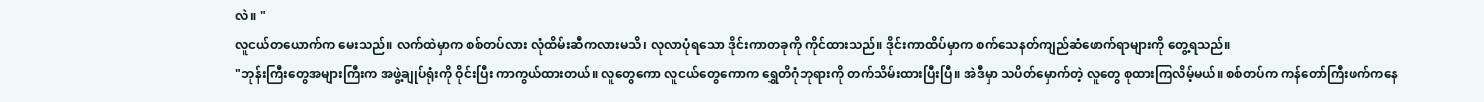လဲ။ "
လူငယ်တယောက်က မေးသည်။ လက်ထဲမှာက စစ်တပ်လား လုံထိမ်းဆီကလားမသိ၊ လုလာပုံရသော ဒိုင်းကာတခုကို ကိုင်ထားသည်။ ဒိုင်းကာထိပ်မှာက စက်သေနတ်ကျည်ဆံဖောက်ရာများကို တွေ့ရသည်။
"ဘုန်းကြီးတွေအများကြီးက အဖွဲ့ချုပ်ရုံးကို ဝိုင်းပြီး ကာကွယ်ထားတယ်။ လူတွေကော လူငယ်တွေကောက ရွှေတိဂုံဘုရားကို တက်သိမ်းထားပြီးပြီ။ အဲဒီမှာ သပိတ်မှောက်တဲ့ လူတွေ စုထားကြလိမ့်မယ်။ စစ်တပ်က ကန်တော်ကြီးဖက်ကနေ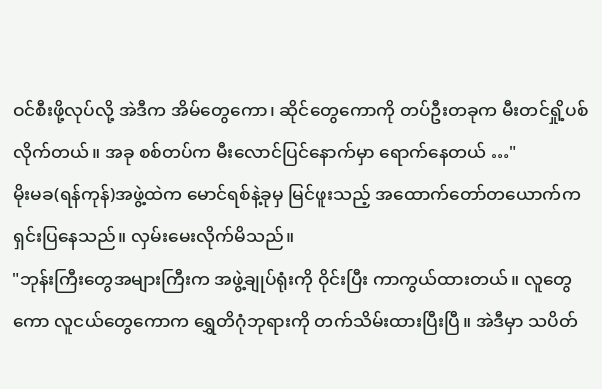ဝင်စီးဖို့လုပ်လို့ အဲဒီက အိမ်တွေကော၊ ဆိုင်တွေကောကို တပ်ဦးတခုက မီးတင်ရှို့ပစ်လိုက်တယ်။ အခု စစ်တပ်က မီးလောင်ပြင်နောက်မှာ ရောက်နေတယ် …"
မိုးမခ(ရန်ကုန်)အဖွဲ့ထဲက မောင်ရစ်နဲ့ခုမှ မြင်ဖူးသည့် အထောက်တော်တယောက်က ရှင်းပြနေသည်။ လှမ်းမေးလိုက်မိသည်။
"ဘုန်းကြီးတွေအများကြီးက အဖွဲ့ချုပ်ရုံးကို ဝိုင်းပြီး ကာကွယ်ထားတယ်။ လူတွေကော လူငယ်တွေကောက ရွှေတိဂုံဘုရားကို တက်သိမ်းထားပြီးပြီ။ အဲဒီမှာ သပိတ်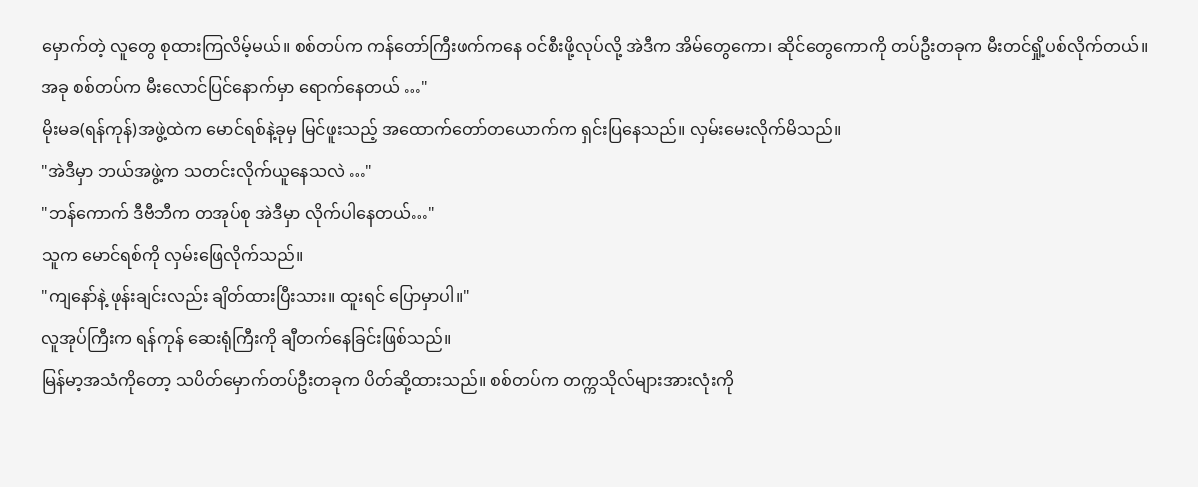မှောက်တဲ့ လူတွေ စုထားကြလိမ့်မယ်။ စစ်တပ်က ကန်တော်ကြီးဖက်ကနေ ဝင်စီးဖို့လုပ်လို့ အဲဒီက အိမ်တွေကော၊ ဆိုင်တွေကောကို တပ်ဦးတခုက မီးတင်ရှို့ပစ်လိုက်တယ်။ အခု စစ်တပ်က မီးလောင်ပြင်နောက်မှာ ရောက်နေတယ် …"
မိုးမခ(ရန်ကုန်)အဖွဲ့ထဲက မောင်ရစ်နဲ့ခုမှ မြင်ဖူးသည့် အထောက်တော်တယောက်က ရှင်းပြနေသည်။ လှမ်းမေးလိုက်မိသည်။
"အဲဒီမှာ ဘယ်အဖွဲ့က သတင်းလိုက်ယူနေသလဲ …"
"ဘန်ကောက် ဒီဗီဘီက တအုပ်စု အဲဒီမှာ လိုက်ပါနေတယ်…"
သူက မောင်ရစ်ကို လှမ်းဖြေလိုက်သည်။
"ကျနော်နဲ့ ဖုန်းချင်းလည်း ချိတ်ထားပြီးသား။ ထူးရင် ပြောမှာပါ။"
လူအုပ်ကြီးက ရန်ကုန် ဆေးရုံကြီးကို ချီတက်နေခြင်းဖြစ်သည်။
မြန်မာ့အသံကိုတော့ သပိတ်မှောက်တပ်ဦးတခုက ပိတ်ဆို့ထားသည်။ စစ်တပ်က တက္ကသိုလ်များအားလုံးကို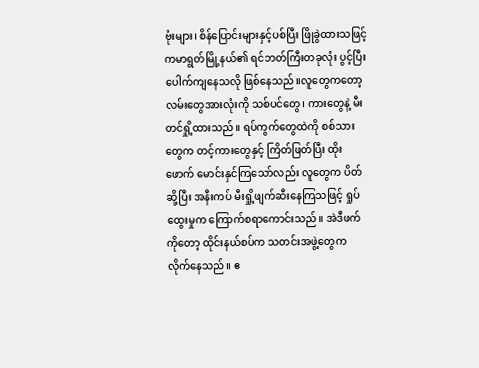ဗုံးများ၊ စိန်ပြောင်းများနှင့်ပစ်ပြီး ဖြိုခွဲထားသဖြင့် ကမာရွတ်မြို့နယ်၏ ရင်ဘတ်ကြီးတခုလုံး ပွင့်ပြီး ပေါက်ကျနေသလို ဖြစ်နေသည်။လူတွေကတော့ လမ်းတွေအားလုံးကို သစ်ပင်တွေ၊ ကားတွေနဲ့ မီးတင်ရှို့ထားသည်။ ရပ်ကွက်တွေထဲကို စစ်သားတွေက တင့်ကားတွေနှင့် ကြိတ်ဖြတ်ပြီး ထိုးဖောက် မောင်းနှင်ကြသော်လည်း လူတွေက ပိတ်ဆို့ပြီး အနီးကပ် မီးရှို့ဖျက်ဆီးနေကြသဖြင့် ရှုပ်ထွေးမှုက ကြောက်စရာကောင်းသည်။ အဲဒီဖက်ကိုတော့ ထိုင်းနယ်စပ်က သတင်းအဖွဲ့တွေက လိုက်နေသည်။ ဧ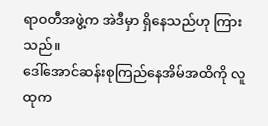ရာဝတီအဖွဲ့က အဲဒီမှာ ရှိနေသည်ဟု ကြားသည်။
ဒေါ်အောင်ဆန်းစုကြည်နေအိမ်အထိကို လူထုက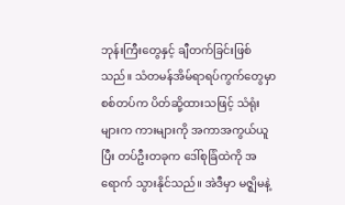ဘုန်းကြီးတွေနှင့် ချီတက်ခြင်းဖြစ်သည်။ သံတမန်အိမ်ရာရပ်ကွက်တွေမှာ စစ်တပ်က ပိတ်ဆို့ထားသဖြင့် သံရုံးများက ကားများကို အကာအကွယ်ယူပြီး တပ်ဦးတခုက ဒေါ်စုခြံထဲကို အရောက် သွားနိုင်သည်။ အဲဒီမှာ မဇ္ဈိမနဲ့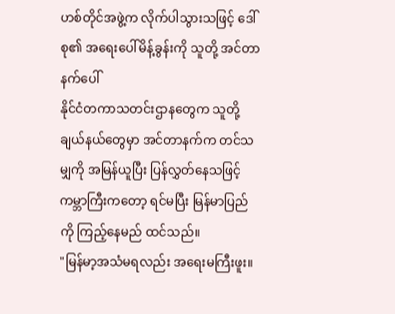ဟစ်တိုင်အဖွဲ့က လိုက်ပါသွားသဖြင့် ဒေါ်စု၏ အရေးပေါ်မိန့်ခွန်းကို သူတို့ အင်တာနက်ပေါ်
နိုင်ငံတကာသတင်းဌာနတွေက သူတို့ ချယ်နယ်တွေမှာ အင်တာနက်က တင်သမျှကို အမြန်ယူပြီး ပြန်လွှတ်နေသဖြင့် ကမ္ဘာကြီးကတော့ ရင်မပြီး မြန်မာပြည်ကို ကြည့်နေမည် ထင်သည်။
"မြန်မာ့အသံမရလည်း အရေးမကြီးဖူး။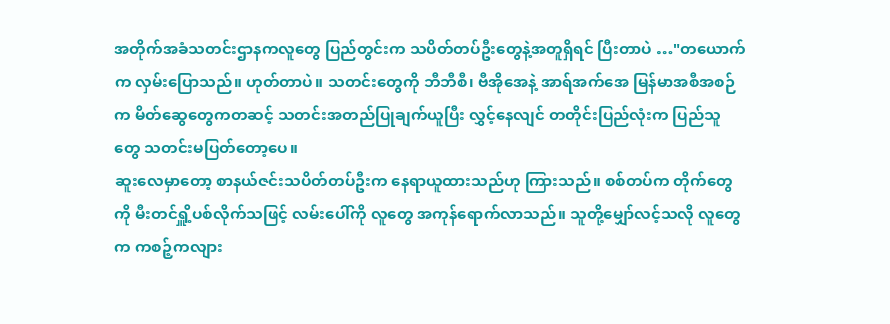အတိုက်အခံသတင်းဌာနကလူတွေ ပြည်တွင်းက သပိတ်တပ်ဦးတွေနဲ့အတူရှိရင် ပြီးတာပဲ …"တယောက်က လှမ်းပြောသည်။ ဟုတ်တာပဲ။ သတင်းတွေကို ဘီဘီစီ၊ ဗီအိုအေနဲ့ အာရ်အက်အေ မြန်မာအစီအစဉ်က မိတ်ဆွေတွေကတဆင့် သတင်းအတည်ပြုချက်ယူပြီး လွှင့်နေလျင် တတိုင်းပြည်လုံးက ပြည်သူတွေ သတင်းမပြတ်တော့ပေ။
ဆူးလေမှာတော့ စာနယ်ဇင်းသပိတ်တပ်ဦးက နေရာယူထားသည်ဟု ကြားသည်။ စစ်တပ်က တိုက်တွေကို မီးတင်ရှိူ့ပစ်လိုက်သဖြင့် လမ်းပေါ်ကို လူတွေ အကုန်ရောက်လာသည်။ သူတို့မျှော်လင့်သလို လူတွေက ကစဉ့်ကလျား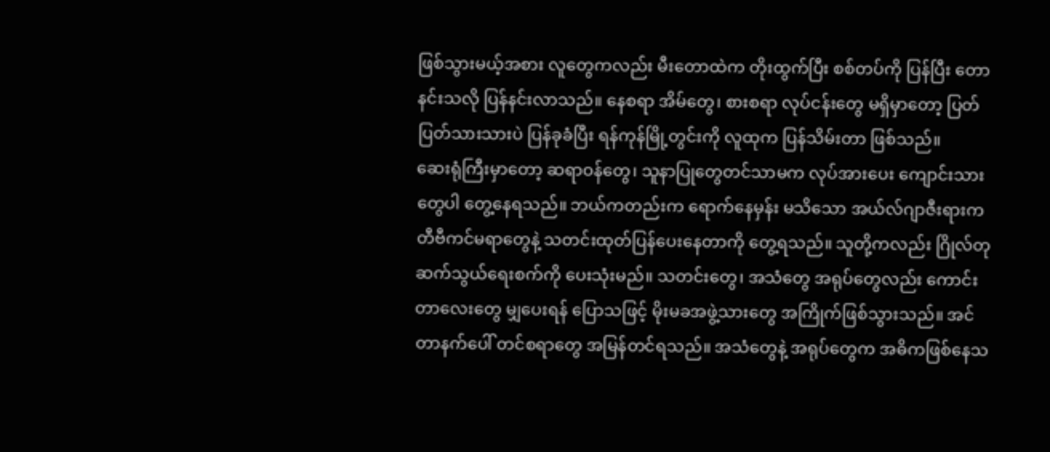ဖြစ်သွားမယ့်အစား လူတွေကလည်း မီးတောထဲက တိုးထွက်ပြီး စစ်တပ်ကို ပြန်ပြီး တောနင်းသလို ပြန်နင်းလာသည်။ နေစရာ အိမ်တွေ၊ စားစရာ လုပ်ငန်းတွေ မရှိမှာတော့ ပြတ်ပြတ်သားသားပဲ ပြန်ခုခံပြီး ရန်ကုန်မြို့တွင်းကို လူထုက ပြန်သိမ်းတာ ဖြစ်သည်။
ဆေးရုံကြီးမှာတော့ ဆရာဝန်တွေ၊ သူနာပြုတွေတင်သာမက လုပ်အားပေး ကျောင်းသားတွေပါ တွေ့နေရသည်။ ဘယ်ကတည်းက ရောက်နေမှန်း မသိသော အယ်လ်ဂျာဇီးရားက တီဗီကင်မရာတွေနဲ့ သတင်းထုတ်ပြန်ပေးနေတာကို တွေ့ရသည်။ သူတို့ကလည်း ဂြိုလ်တု ဆက်သွယ်ရေးစက်ကို ပေးသုံးမည်။ သတင်းတွေ၊ အသံတွေ အရုပ်တွေလည်း ကောင်းတာလေးတွေ မျှပေးရန် ပြောသဖြင့် မိုးမခအဖွဲ့သားတွေ အကြိုက်ဖြစ်သွားသည်။ အင်တာနက်ပေါ် တင်စရာတွေ အမြန်တင်ရသည်။ အသံတွေနဲ့ အရုပ်တွေက အဓိကဖြစ်နေသ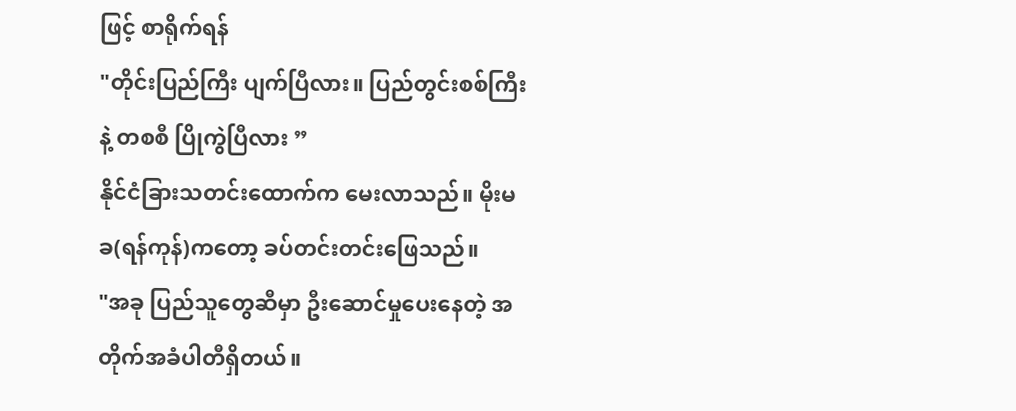ဖြင့် စာရိုက်ရန်
"တိုင်းပြည်ကြီး ပျက်ပြီလား။ ပြည်တွင်းစစ်ကြီးနဲ့ တစစီ ပြိုကွဲပြီလား ”
နိုင်ငံခြားသတင်းထောက်က မေးလာသည်။ မိုးမခ(ရန်ကုန်)ကတော့ ခပ်တင်းတင်းဖြေသည်။
"အခု ပြည်သူတွေဆီမှာ ဦးဆောင်မှုပေးနေတဲ့ အတိုက်အခံပါတီရှိတယ်။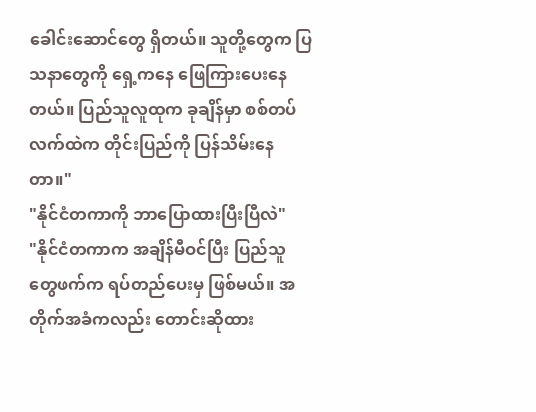ခေါင်းဆောင်တွေ ရှိတယ်။ သူတို့တွေက ပြသနာတွေကို ရှေ့ကနေ ဖြေကြားပေးနေတယ်။ ပြည်သူလူထုက ခုချိန်မှာ စစ်တပ်လက်ထဲက တိုင်းပြည်ကို ပြန်သိမ်းနေတာ။"
"နိုင်ငံတကာကို ဘာပြောထားပြီးပြီလဲ"
"နိုင်ငံတကာက အချိန်မီဝင်ပြီး ပြည်သူတွေဖက်က ရပ်တည်ပေးမှ ဖြစ်မယ်။ အတိုက်အခံကလည်း တောင်းဆိုထား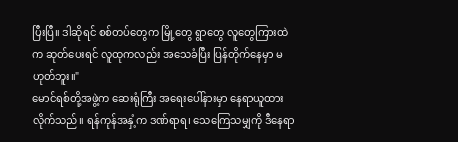ပြီးပြီ။ ဒါဆိုရင် စစ်တပ်တွေက မြို့တွေ ရွာတွေ လူတွေကြားထဲက ဆုတ်ပေးရင် လူထုကလည်း အသေခံပြီး ပြန်တိုက်နေမှာ မဟုတ်ဘူး။"
မောင်ရစ်တို့အဖွဲ့က ဆေးရုံကြီး အရေးပေါ်နားမှာ နေရာယူထားလိုက်သည်။ ရန်ကုန်အနှံ့က ဒဏ်ရာရ၊ သေကြေသမျှကို ဒီနေရာ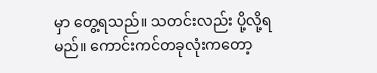မှာ တွေ့ရသည်။ သတင်းလည်း ပို့လို့ရမည်။ ကောင်းကင်တခုလုံးကတော့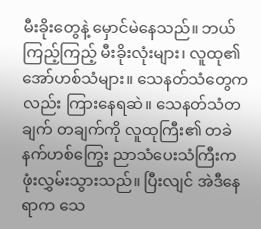မီးခိုးတွေနဲ့ မှောင်မဲနေသည်။ ဘယ်ကြည့်ကြည့် မီးခိုးလုံးများ၊ လူထု၏ အော်ဟစ်သံများ။ သေနတ်သံတွေကလည်း ကြားနေရဆဲ။ သေနတ်သံတချက် တချက်ကို လူထုကြီး၏ တခဲနက်ဟစ်ကြွေး ညာသံပေးသံကြီးက ဖုံးလွှမ်းသွားသည်။ ပြီးလျင် အဲဒီနေရာက သေ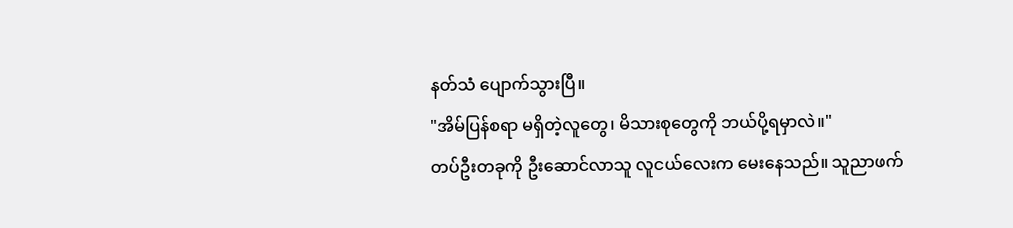နတ်သံ ပျောက်သွားပြီ။
"အိမ်ပြန်စရာ မရှိတဲ့လူတွေ၊ မိသားစုတွေကို ဘယ်ပို့ရမှာလဲ။"
တပ်ဦးတခုကို ဦးဆောင်လာသူ လူငယ်လေးက မေးနေသည်။ သူညာဖက်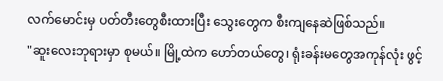လက်မောင်းမှ ပတ်တီးတွေစီးထားပြီး သွေးတွေက စီးကျနေဆဲဖြစ်သည်။
"ဆူးလေးဘုရားမှာ စုမယ်။ မြို့ထဲက ဟော်တယ်တွေ၊ ရုံးခန်းမတွေအကုန်လုံး ဖွင့်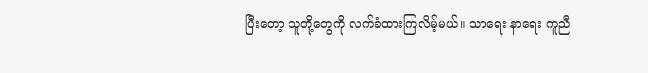ပြီးတော့ သူတို့တွေကို လက်ခံထားကြလိမ့်မယ်။ သာရေး နာရေး ကူညီ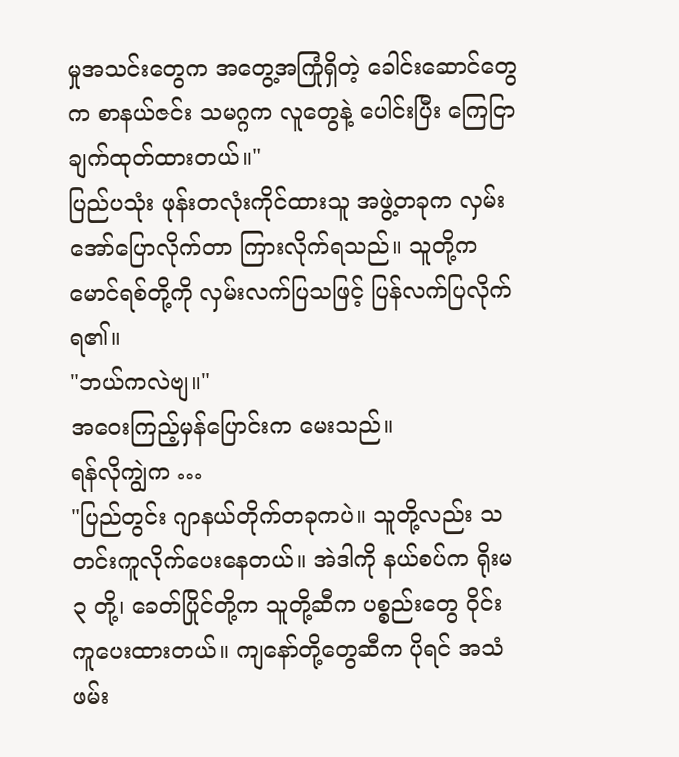မှုအသင်းတွေက အတွေ့အကြုံရှိတဲ့ ခေါင်းဆောင်တွေက စာနယ်ဇင်း သမဂ္ဂက လူတွေနဲ့ ပေါင်းပြီး ကြေငြာချက်ထုတ်ထားတယ်။"
ပြည်ပသုံး ဖုန်းတလုံးကိုင်ထားသူ အဖွဲ့တခုက လှမ်းအော်ပြောလိုက်တာ ကြားလိုက်ရသည်။ သူတို့က မောင်ရစ်တို့ကို လှမ်းလက်ပြသဖြင့် ပြန်လက်ပြလိုက်ရ၏။
"ဘယ်ကလဲဗျ။"
အဝေးကြည့်မှန်ပြောင်းက မေးသည်။
ရန်လိုကျွဲက …
"ပြည်တွင်း ဂျာနယ်တိုက်တခုကပဲ။ သူတို့လည်း သတင်းကူလိုက်ပေးနေတယ်။ အဲဒါကို နယ်စပ်က ရိုးမ ၃ တို့၊ ခေတ်ပြိုင်တို့က သူတို့ဆီက ပစ္စည်းတွေ ဝိုင်းကူပေးထားတယ်။ ကျနော်တို့တွေဆီက ပိုရင် အသံဖမ်း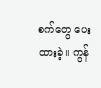စက်တွေ ပေးထားခဲ့။ ကွန်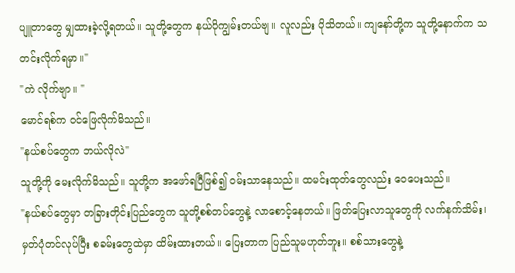ပျူတာတွေ မျှထားခဲ့လို့ရတယ်။ သူတို့တွေက နယ်ပိုကျွမ်းတယ်ဗျ။ လူလည်း ပိုသိတယ်။ ကျနော်တို့က သူတို့နောက်က သတင်းလိုက်ရမှာ။"
"ကဲ လိုက်ဗျာ။ "
မောင်ရစ်က ဝင်ဖြေလိုက်မိသည်။
"နယ်စပ်တွေက ဘယ်လိုလဲ"
သူတို့ကို မေးလိုက်မိသည်။ သူတို့က အဖော်ရပြီဖြစ်၍ ဝမ်းသာနေသည်။ ထမင်းထုတ်တွေလည်း ဝေပေးသည်။
"နယ်စပ်တွေမှာ တခြားတိုင်းပြည်တွေက သူတို့စစ်တပ်တွေနဲ့ လာစောင့်နေတယ်။ ဖြတ်ပြေးလာသူတွေကို လက်နက်သိမ်း၊ မှတ်ပုံတင်လုပ်ပြီး စခမ်းတွေထဲမှာ ထိမ်းထားတယ်။ ပြေးတာက ပြည်သူမဟုတ်ဘူး။ စစ်သားတွေနဲ့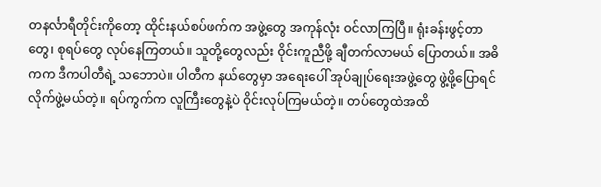တနင်္လာရီတိုင်းကိုတော့ ထိုင်းနယ်စပ်ဖက်က အဖွဲ့တွေ အကုန်လုံး ဝင်လာကြပြီ။ ရုံးခန်းဖွင့်တာတွေ၊ စုရပ်တွေ လုပ်နေကြတယ်။ သူတို့တွေလည်း ဝိုင်းကူညီဖို့ ချီတက်လာမယ် ပြောတယ်။ အဓိကက ဒီကပါတီရဲ့ သဘောပဲ။ ပါတီက နယ်တွေမှာ အရေးပေါ် အုပ်ချုပ်ရေးအဖွဲ့တွေ ဖွဲ့ဖို့ပြောရင် လိုက်ဖွဲ့မယ်တဲ့။ ရပ်ကွက်က လူကြီးတွေနဲ့ပဲ ဝိုင်းလုပ်ကြမယ်တဲ့။ တပ်တွေထဲအထိ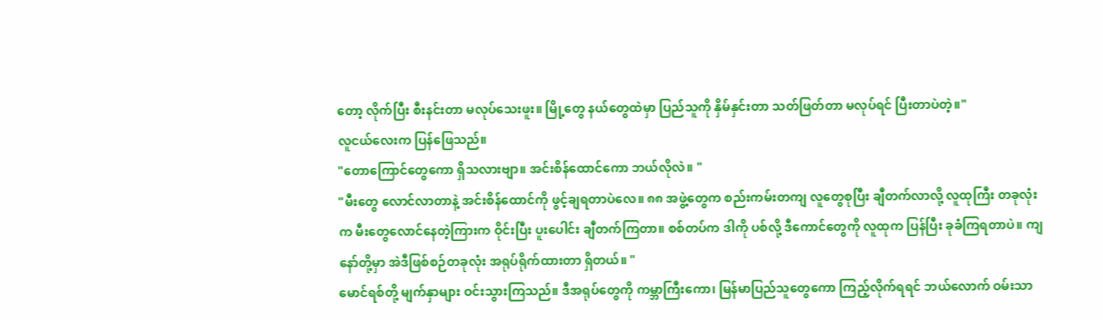တော့ လိုက်ပြီး စီးနင်းတာ မလုပ်သေးဖူး။ မြို့တွေ နယ်တွေထဲမှာ ပြည်သူကို နှိမ်နှင်းတာ သတ်ဖြတ်တာ မလုပ်ရင် ပြီးတာပဲတဲ့။"
လူငယ်လေးက ပြန်ဖြေသည်။
"တောကြောင်တွေကော ရှိသလားဗျာ။ အင်းစိန်ထောင်ကော ဘယ်လိုလဲ။ "
"မီးတွေ လောင်လာတာနဲ့ အင်းစိန်ထောင်ကို ဖွင့်ချရတာပဲလေ။ ၈၈ အဖွဲ့တွေက စည်းကမ်းတကျ လူတွေစုပြီး ချီတက်လာလို့ လူထုကြီး တခုလုံးက မီးတွေလောင်နေတဲ့ကြားက ဝိုင်းပြီး ပူးပေါင်း ချီတက်ကြတာ။ စစ်တပ်က ဒါကို ပစ်လို့ ဒီကောင်တွေကို လူထုက ပြန်ပြီး ခုခံကြရတာပဲ။ ကျနော်တို့မှာ အဲဒီဖြစ်စဉ်တခုလုံး အရုပ်ရိုက်ထားတာ ရှိတယ်။ "
မောင်ရစ်တို့ မျက်နှာများ ဝင်းသွားကြသည်။ ဒီအရုပ်တွေကို ကမ္ဘာကြီးကော၊ မြန်မာပြည်သူတွေကော ကြည့်လိုက်ရရင် ဘယ်လောက် ဝမ်းသာ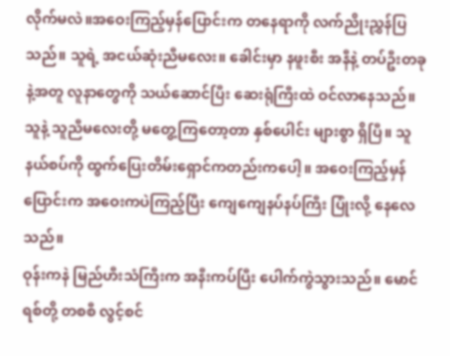လိုက်မလဲ။အဝေးကြည့်မှန်ပြောင်းက တနေရာကို လက်ညိုးညွှန်ပြသည်။ သူရဲ့ အငယ်ဆုံးညီမလေး။ ခေါင်းမှာ နဖူးစီး အနီနဲ့ တပ်ဦးတခုနဲ့အတူ လူနာတွေကို သယ်ဆောင်ပြီး ဆေးရုံကြီးထဲ ဝင်လာနေသည်။ သူနဲ့ သူညီမလေးတို့ မတွေ့ကြတော့တာ နှစ်ပေါင်း များစွာ ရှိပြီ။ သူ နယ်စပ်ကို ထွက်ပြေးတိမ်းရှောင်ကတည်းကပေါ့။ အဝေးကြည့်မှန်ပြောင်းက အဝေးကပဲကြည့်ပြီး ကျေကျေနပ်နပ်ကြီး ပြုံးလို့ နေလေသည်။
ဝုန်းကနဲ မြည်ဟီးသံကြီးက အနီးကပ်ပြီး ပေါက်ကွဲသွားသည်။ မောင်ရစ်တို့ တစစီ လွင့်စင်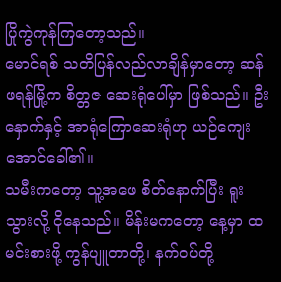ပြိုကွဲကုန်ကြတော့သည်။
မောင်ရစ် သတိပြန်လည်လာချိန်မှာတော့ ဆန်ဖရန်မြို့က စိတ္တဇ ဆေးရုံပေါ်မှာ ဖြစ်သည်။ ဦးနှောက်နှင့် အာရုံကြောဆေးရုံဟု ယဉ်ကျေးအောင်ခေါ်၏။
သမီးကတော့ သူ့အဖေ စိတ်နောက်ပြီး ရူးသွားလို့ ငိုနေသည်။ မိန်းမကတော့ နေ့မှာ ထမင်းစားဖို့ ကွန်ပျူတာတို့၊ နက်ဝပ်တို့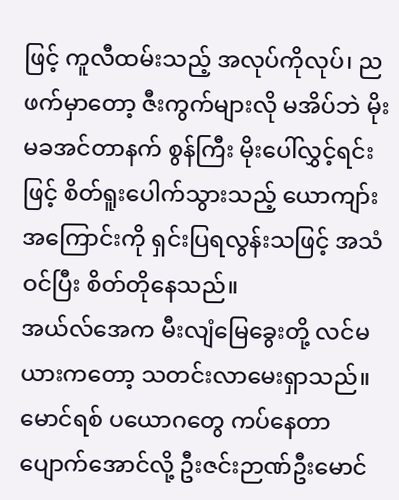ဖြင့် ကူလီထမ်းသည့် အလုပ်ကိုလုပ်၊ ညဖက်မှာတော့ ဇီးကွက်များလို မအိပ်ဘဲ မိုးမခအင်တာနက် စွန်ကြီး မိုးပေါ်လွှင့်ရင်းဖြင့် စိတ်ရူးပေါက်သွားသည့် ယောကျာ်းအကြောင်းကို ရှင်းပြရလွန်းသဖြင့် အသံဝင်ပြီး စိတ်တိုနေသည်။
အယ်လ်အေက မီးလျံမြေခွေးတို့ လင်မယားကတော့ သတင်းလာမေးရှာသည်။ မောင်ရစ် ပယောဂတွေ ကပ်နေတာ ပျောက်အောင်လို့ ဦးဇင်းဉာဏ်ဦးမောင်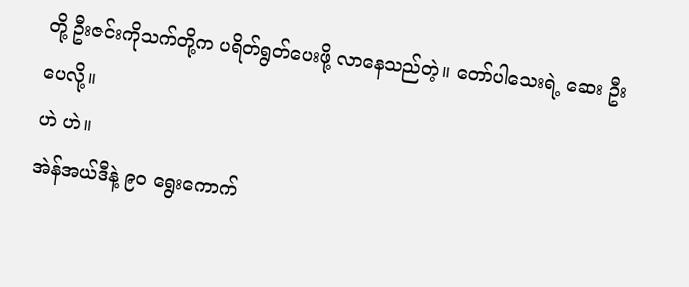တို့ ဦးဇင်းကိုသက်တို့က ပရိတ်ရွတ်ပေးဖို့ လာနေသည်တဲ့။ တော်ပါသေးရဲ့ ဆေး ဦးပေလို့။
ဟဲ ဟဲ။
အဲန်အယ်ဒီနဲ့ ၉၀ ရွေးကောက်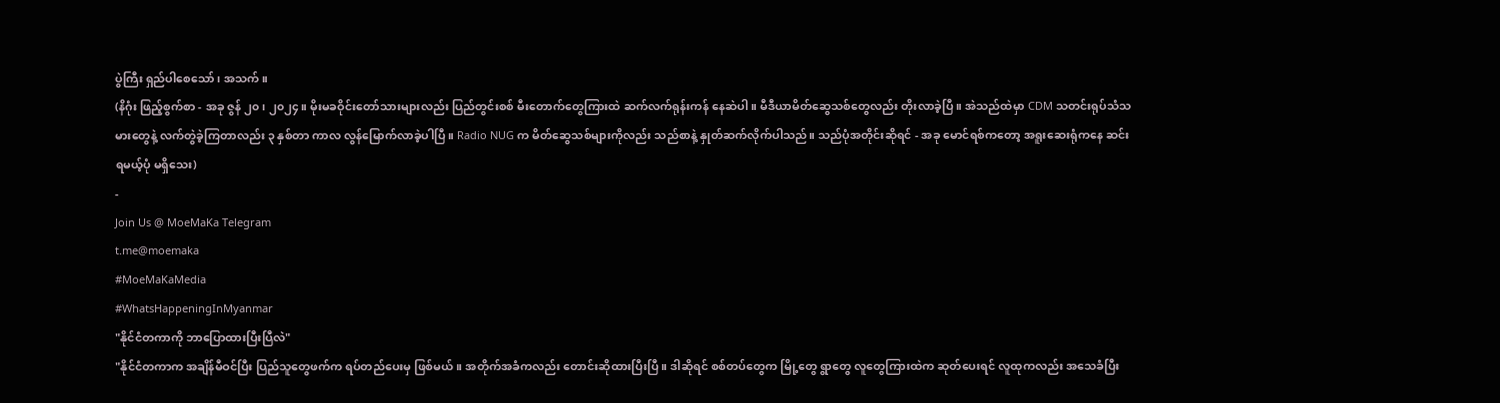ပွဲကြီး ရှည်ပါစေသော်၊ အသက်။
(နိဂုံး ဖြည့်စွက်စာ - အခု ဇွန် ၂၀၊ ၂၀၂၄။ မိုးမခဝိုင်းတော်သားများလည်း ပြည်တွင်းစစ် မီးတောက်တွေကြားထဲ ဆက်လက်ရုန်းကန် နေဆဲပါ။ မီဒီယာမိတ်ဆွေသစ်တွေလည်း တိုးလာခဲ့ပြီ။ အဲသည်ထဲမှာ CDM သတင်းရုပ်သံသမားတွေနဲ့ လက်တွဲခဲ့ကြတာလည်း ၃ နှစ်တာ ကာလ လွန်မြောက်လာခဲ့ပါပြီ။ Radio NUG က မိတ်ဆွေသစ်များကိုလည်း သည်စာနဲ့ နှုတ်ဆက်လိုက်ပါသည်။ သည်ပုံအတိုင်းဆိုရင် - အခု မောင်ရစ်ကတော့ အရူးဆေးရုံကနေ ဆင်းရမယ့်ပုံ မရှိသေး)
-
Join Us @ MoeMaKa Telegram
t.me@moemaka
#MoeMaKaMedia
#WhatsHappeningInMyanmar
"နိုင်ငံတကာကို ဘာပြောထားပြီးပြီလဲ"
"နိုင်ငံတကာက အချိန်မီဝင်ပြီး ပြည်သူတွေဖက်က ရပ်တည်ပေးမှ ဖြစ်မယ်။ အတိုက်အခံကလည်း တောင်းဆိုထားပြီးပြီ။ ဒါဆိုရင် စစ်တပ်တွေက မြို့တွေ ရွာတွေ လူတွေကြားထဲက ဆုတ်ပေးရင် လူထုကလည်း အသေခံပြီး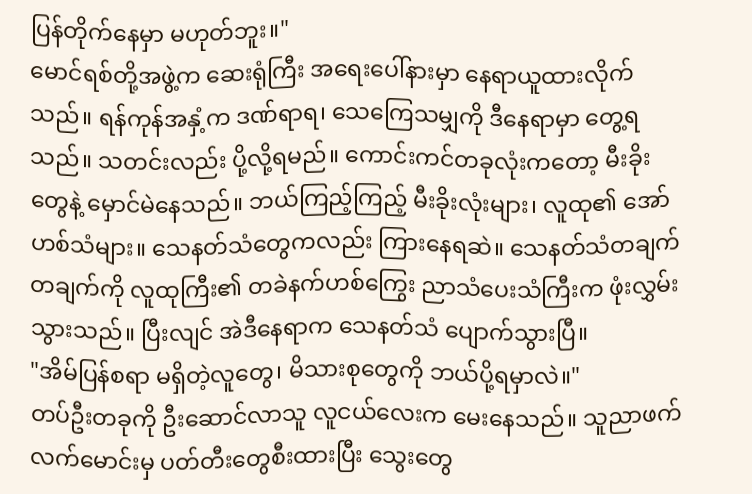ပြန်တိုက်နေမှာ မဟုတ်ဘူး။"
မောင်ရစ်တို့အဖွဲ့က ဆေးရုံကြီး အရေးပေါ်နားမှာ နေရာယူထားလိုက်သည်။ ရန်ကုန်အနှံ့က ဒဏ်ရာရ၊ သေကြေသမျှကို ဒီနေရာမှာ တွေ့ရသည်။ သတင်းလည်း ပို့လို့ရမည်။ ကောင်းကင်တခုလုံးကတော့ မီးခိုးတွေနဲ့ မှောင်မဲနေသည်။ ဘယ်ကြည့်ကြည့် မီးခိုးလုံးများ၊ လူထု၏ အော်ဟစ်သံများ။ သေနတ်သံတွေကလည်း ကြားနေရဆဲ။ သေနတ်သံတချက် တချက်ကို လူထုကြီး၏ တခဲနက်ဟစ်ကြွေး ညာသံပေးသံကြီးက ဖုံးလွှမ်းသွားသည်။ ပြီးလျင် အဲဒီနေရာက သေနတ်သံ ပျောက်သွားပြီ။
"အိမ်ပြန်စရာ မရှိတဲ့လူတွေ၊ မိသားစုတွေကို ဘယ်ပို့ရမှာလဲ။"
တပ်ဦးတခုကို ဦးဆောင်လာသူ လူငယ်လေးက မေးနေသည်။ သူညာဖက်လက်မောင်းမှ ပတ်တီးတွေစီးထားပြီး သွေးတွေ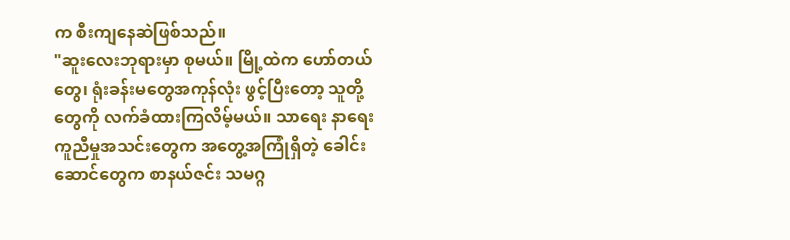က စီးကျနေဆဲဖြစ်သည်။
"ဆူးလေးဘုရားမှာ စုမယ်။ မြို့ထဲက ဟော်တယ်တွေ၊ ရုံးခန်းမတွေအကုန်လုံး ဖွင့်ပြီးတော့ သူတို့တွေကို လက်ခံထားကြလိမ့်မယ်။ သာရေး နာရေး ကူညီမှုအသင်းတွေက အတွေ့အကြုံရှိတဲ့ ခေါင်းဆောင်တွေက စာနယ်ဇင်း သမဂ္ဂ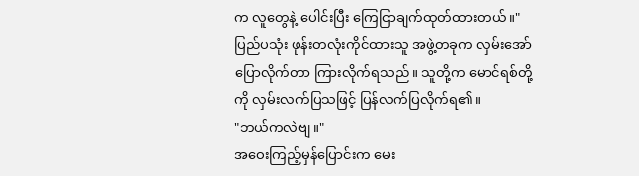က လူတွေနဲ့ ပေါင်းပြီး ကြေငြာချက်ထုတ်ထားတယ်။"
ပြည်ပသုံး ဖုန်းတလုံးကိုင်ထားသူ အဖွဲ့တခုက လှမ်းအော်ပြောလိုက်တာ ကြားလိုက်ရသည်။ သူတို့က မောင်ရစ်တို့ကို လှမ်းလက်ပြသဖြင့် ပြန်လက်ပြလိုက်ရ၏။
"ဘယ်ကလဲဗျ။"
အဝေးကြည့်မှန်ပြောင်းက မေး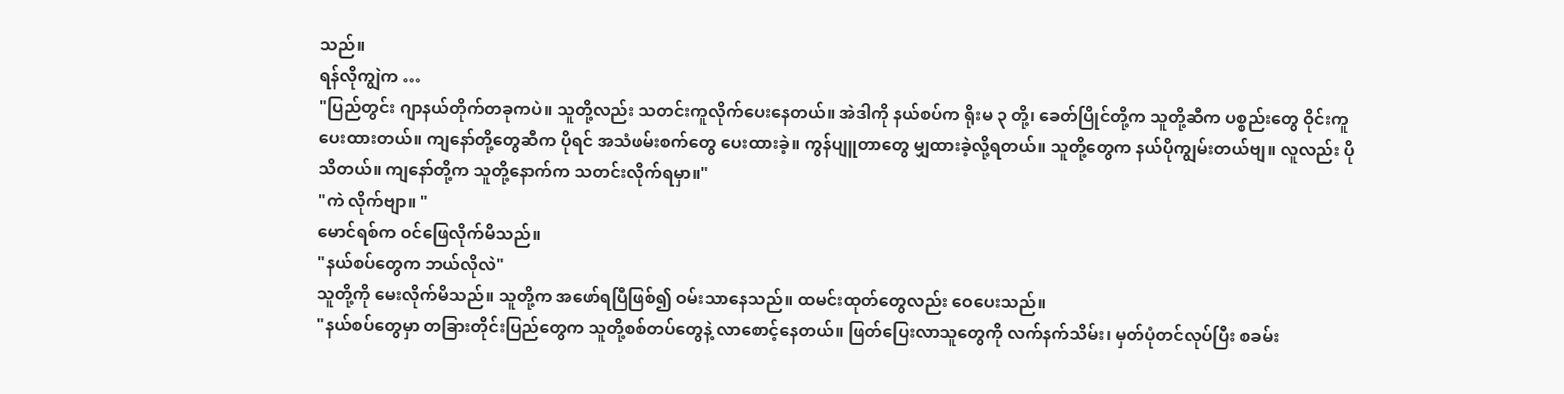သည်။
ရန်လိုကျွဲက …
"ပြည်တွင်း ဂျာနယ်တိုက်တခုကပဲ။ သူတို့လည်း သတင်းကူလိုက်ပေးနေတယ်။ အဲဒါကို နယ်စပ်က ရိုးမ ၃ တို့၊ ခေတ်ပြိုင်တို့က သူတို့ဆီက ပစ္စည်းတွေ ဝိုင်းကူပေးထားတယ်။ ကျနော်တို့တွေဆီက ပိုရင် အသံဖမ်းစက်တွေ ပေးထားခဲ့။ ကွန်ပျူတာတွေ မျှထားခဲ့လို့ရတယ်။ သူတို့တွေက နယ်ပိုကျွမ်းတယ်ဗျ။ လူလည်း ပိုသိတယ်။ ကျနော်တို့က သူတို့နောက်က သတင်းလိုက်ရမှာ။"
"ကဲ လိုက်ဗျာ။ "
မောင်ရစ်က ဝင်ဖြေလိုက်မိသည်။
"နယ်စပ်တွေက ဘယ်လိုလဲ"
သူတို့ကို မေးလိုက်မိသည်။ သူတို့က အဖော်ရပြီဖြစ်၍ ဝမ်းသာနေသည်။ ထမင်းထုတ်တွေလည်း ဝေပေးသည်။
"နယ်စပ်တွေမှာ တခြားတိုင်းပြည်တွေက သူတို့စစ်တပ်တွေနဲ့ လာစောင့်နေတယ်။ ဖြတ်ပြေးလာသူတွေကို လက်နက်သိမ်း၊ မှတ်ပုံတင်လုပ်ပြီး စခမ်း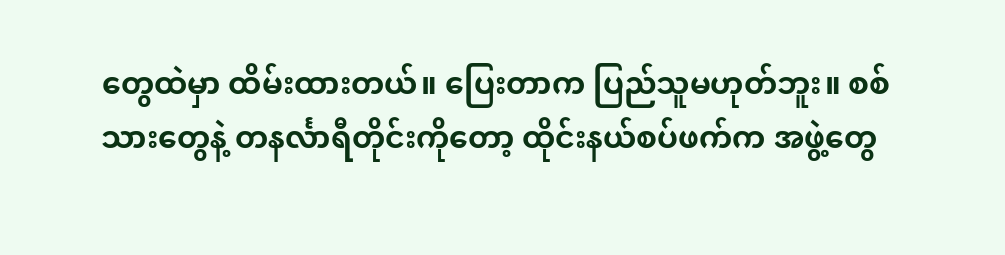တွေထဲမှာ ထိမ်းထားတယ်။ ပြေးတာက ပြည်သူမဟုတ်ဘူး။ စစ်သားတွေနဲ့ တနင်္လာရီတိုင်းကိုတော့ ထိုင်းနယ်စပ်ဖက်က အဖွဲ့တွေ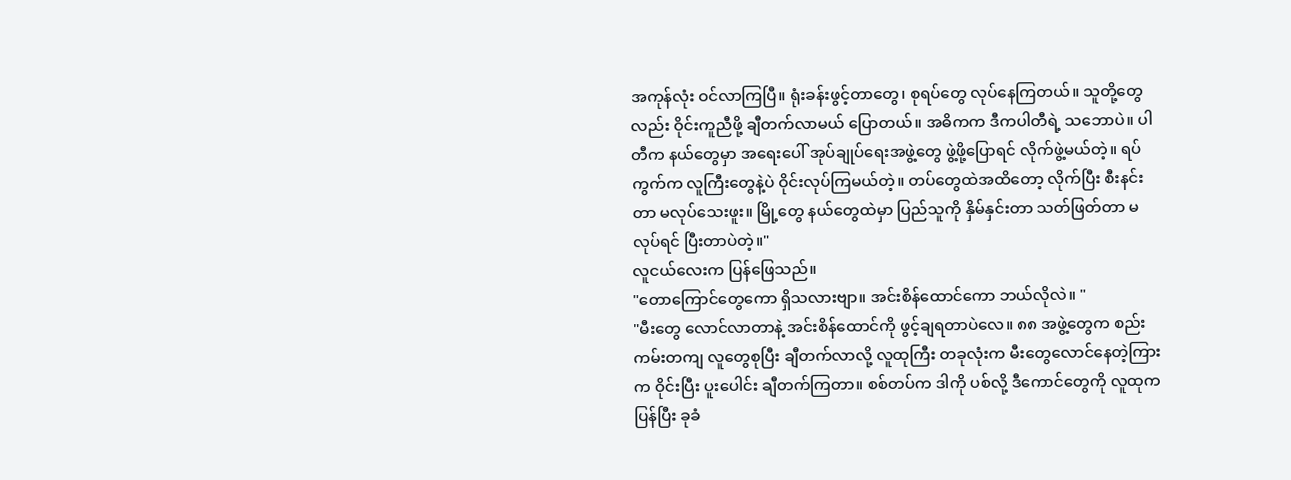အကုန်လုံး ဝင်လာကြပြီ။ ရုံးခန်းဖွင့်တာတွေ၊ စုရပ်တွေ လုပ်နေကြတယ်။ သူတို့တွေလည်း ဝိုင်းကူညီဖို့ ချီတက်လာမယ် ပြောတယ်။ အဓိကက ဒီကပါတီရဲ့ သဘောပဲ။ ပါတီက နယ်တွေမှာ အရေးပေါ် အုပ်ချုပ်ရေးအဖွဲ့တွေ ဖွဲ့ဖို့ပြောရင် လိုက်ဖွဲ့မယ်တဲ့။ ရပ်ကွက်က လူကြီးတွေနဲ့ပဲ ဝိုင်းလုပ်ကြမယ်တဲ့။ တပ်တွေထဲအထိတော့ လိုက်ပြီး စီးနင်းတာ မလုပ်သေးဖူး။ မြို့တွေ နယ်တွေထဲမှာ ပြည်သူကို နှိမ်နှင်းတာ သတ်ဖြတ်တာ မလုပ်ရင် ပြီးတာပဲတဲ့။"
လူငယ်လေးက ပြန်ဖြေသည်။
"တောကြောင်တွေကော ရှိသလားဗျာ။ အင်းစိန်ထောင်ကော ဘယ်လိုလဲ။ "
"မီးတွေ လောင်လာတာနဲ့ အင်းစိန်ထောင်ကို ဖွင့်ချရတာပဲလေ။ ၈၈ အဖွဲ့တွေက စည်းကမ်းတကျ လူတွေစုပြီး ချီတက်လာလို့ လူထုကြီး တခုလုံးက မီးတွေလောင်နေတဲ့ကြားက ဝိုင်းပြီး ပူးပေါင်း ချီတက်ကြတာ။ စစ်တပ်က ဒါကို ပစ်လို့ ဒီကောင်တွေကို လူထုက ပြန်ပြီး ခုခံ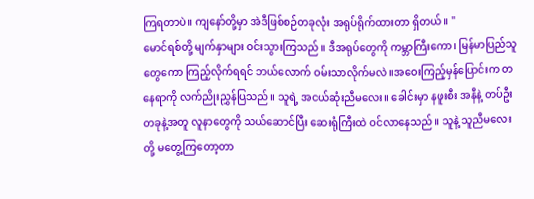ကြရတာပဲ။ ကျနော်တို့မှာ အဲဒီဖြစ်စဉ်တခုလုံး အရုပ်ရိုက်ထားတာ ရှိတယ်။ "
မောင်ရစ်တို့ မျက်နှာများ ဝင်းသွားကြသည်။ ဒီအရုပ်တွေကို ကမ္ဘာကြီးကော၊ မြန်မာပြည်သူတွေကော ကြည့်လိုက်ရရင် ဘယ်လောက် ဝမ်းသာလိုက်မလဲ။အဝေးကြည့်မှန်ပြောင်းက တနေရာကို လက်ညိုးညွှန်ပြသည်။ သူရဲ့ အငယ်ဆုံးညီမလေး။ ခေါင်းမှာ နဖူးစီး အနီနဲ့ တပ်ဦးတခုနဲ့အတူ လူနာတွေကို သယ်ဆောင်ပြီး ဆေးရုံကြီးထဲ ဝင်လာနေသည်။ သူနဲ့ သူညီမလေးတို့ မတွေ့ကြတော့တာ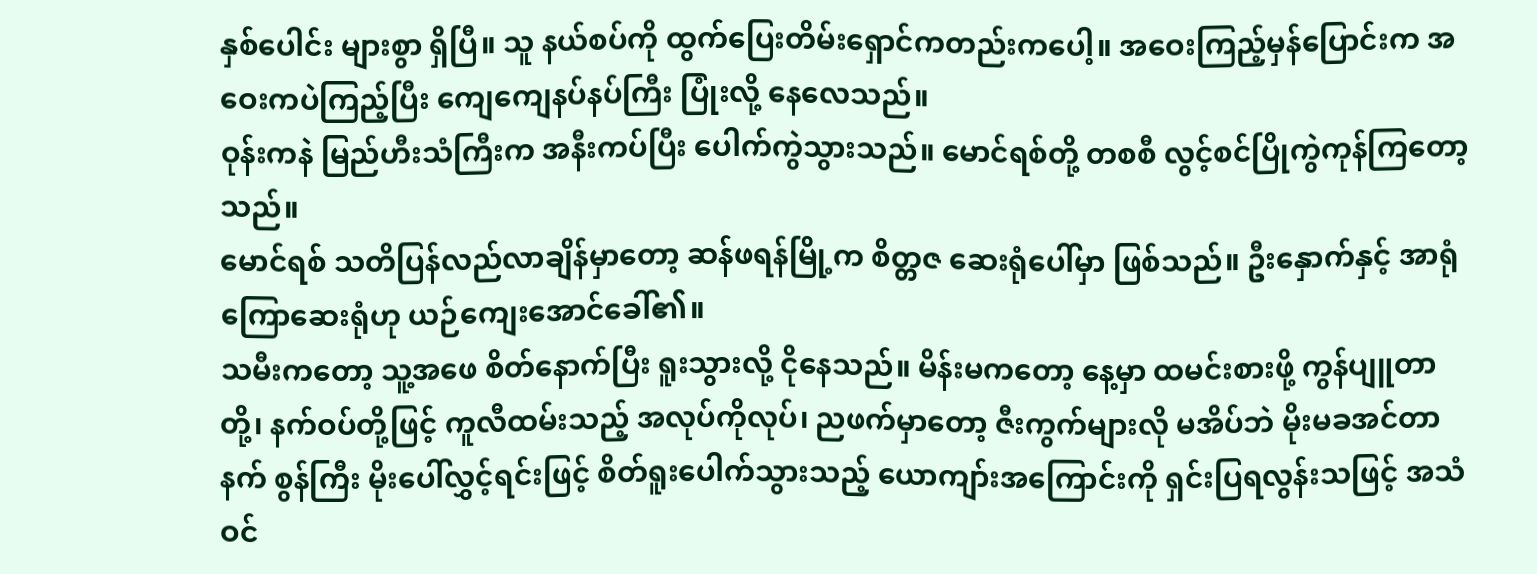နှစ်ပေါင်း များစွာ ရှိပြီ။ သူ နယ်စပ်ကို ထွက်ပြေးတိမ်းရှောင်ကတည်းကပေါ့။ အဝေးကြည့်မှန်ပြောင်းက အဝေးကပဲကြည့်ပြီး ကျေကျေနပ်နပ်ကြီး ပြုံးလို့ နေလေသည်။
ဝုန်းကနဲ မြည်ဟီးသံကြီးက အနီးကပ်ပြီး ပေါက်ကွဲသွားသည်။ မောင်ရစ်တို့ တစစီ လွင့်စင်ပြိုကွဲကုန်ကြတော့သည်။
မောင်ရစ် သတိပြန်လည်လာချိန်မှာတော့ ဆန်ဖရန်မြို့က စိတ္တဇ ဆေးရုံပေါ်မှာ ဖြစ်သည်။ ဦးနှောက်နှင့် အာရုံကြောဆေးရုံဟု ယဉ်ကျေးအောင်ခေါ်၏။
သမီးကတော့ သူ့အဖေ စိတ်နောက်ပြီး ရူးသွားလို့ ငိုနေသည်။ မိန်းမကတော့ နေ့မှာ ထမင်းစားဖို့ ကွန်ပျူတာတို့၊ နက်ဝပ်တို့ဖြင့် ကူလီထမ်းသည့် အလုပ်ကိုလုပ်၊ ညဖက်မှာတော့ ဇီးကွက်များလို မအိပ်ဘဲ မိုးမခအင်တာနက် စွန်ကြီး မိုးပေါ်လွှင့်ရင်းဖြင့် စိတ်ရူးပေါက်သွားသည့် ယောကျာ်းအကြောင်းကို ရှင်းပြရလွန်းသဖြင့် အသံဝင်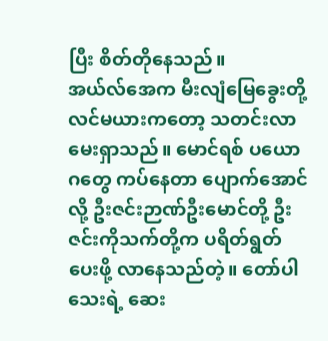ပြီး စိတ်တိုနေသည်။
အယ်လ်အေက မီးလျံမြေခွေးတို့ လင်မယားကတော့ သတင်းလာမေးရှာသည်။ မောင်ရစ် ပယောဂတွေ ကပ်နေတာ ပျောက်အောင်လို့ ဦးဇင်းဉာဏ်ဦးမောင်တို့ ဦးဇင်းကိုသက်တို့က ပရိတ်ရွတ်ပေးဖို့ လာနေသည်တဲ့။ တော်ပါသေးရဲ့ ဆေး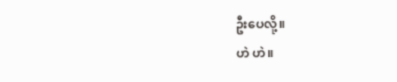ဦးပေလို့။
ဟဲ ဟဲ။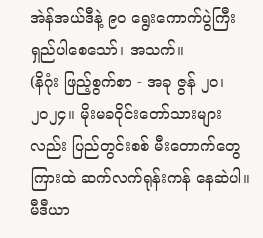အဲန်အယ်ဒီနဲ့ ၉၀ ရွေးကောက်ပွဲကြီး ရှည်ပါစေသော်၊ အသက်။
(နိဂုံး ဖြည့်စွက်စာ - အခု ဇွန် ၂၀၊ ၂၀၂၄။ မိုးမခဝိုင်းတော်သားများလည်း ပြည်တွင်းစစ် မီးတောက်တွေကြားထဲ ဆက်လက်ရုန်းကန် နေဆဲပါ။ မီဒီယာ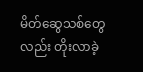မိတ်ဆွေသစ်တွေလည်း တိုးလာခဲ့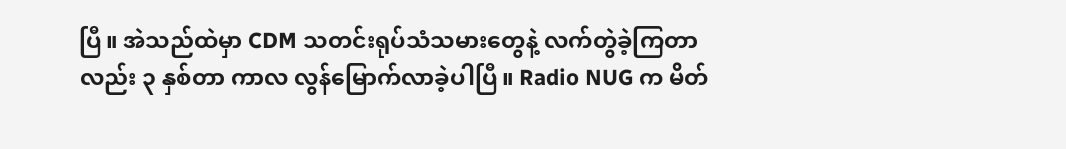ပြီ။ အဲသည်ထဲမှာ CDM သတင်းရုပ်သံသမားတွေနဲ့ လက်တွဲခဲ့ကြတာလည်း ၃ နှစ်တာ ကာလ လွန်မြောက်လာခဲ့ပါပြီ။ Radio NUG က မိတ်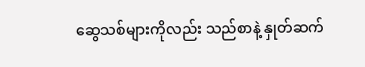ဆွေသစ်များကိုလည်း သည်စာနဲ့ နှုတ်ဆက်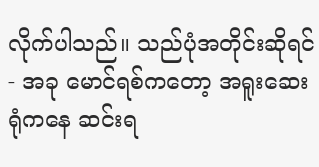လိုက်ပါသည်။ သည်ပုံအတိုင်းဆိုရင် - အခု မောင်ရစ်ကတော့ အရူးဆေးရုံကနေ ဆင်းရ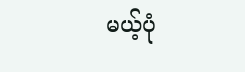မယ့်ပုံ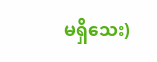မရှိသေး)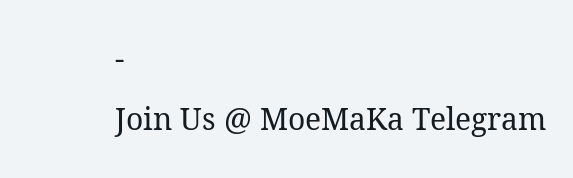-
Join Us @ MoeMaKa Telegram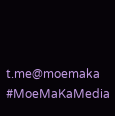t.me@moemaka
#MoeMaKaMedia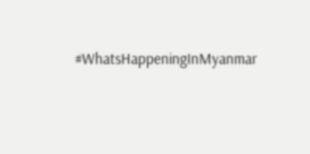#WhatsHappeningInMyanmar